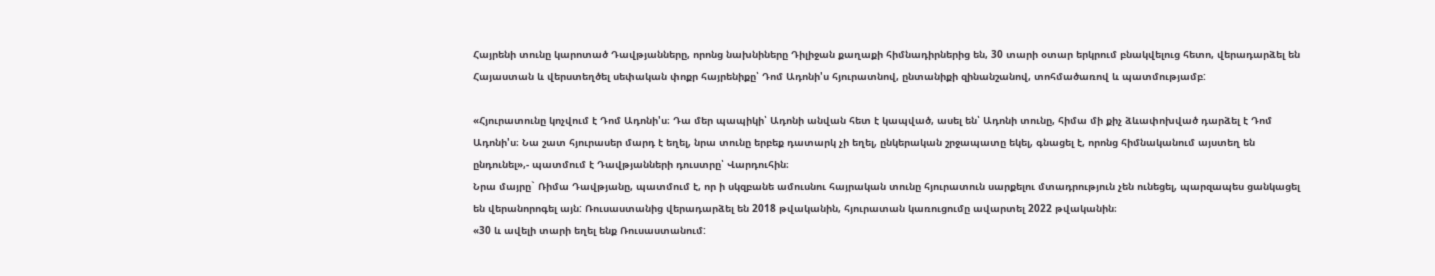Հայրենի տունը կարոտած Դավթյանները, որոնց նախնիները Դիլիջան քաղաքի հիմնադիրներից են, 30 տարի օտար երկրում բնակվելուց հետո, վերադարձել են Հայաստան և վերստեղծել սեփական փոքր հայրենիքը՝ Դոմ Ադոնի'ս հյուրատնով, ընտանիքի զինանշանով, տոհմածառով և պատմությամբ:

«Հյուրատունը կոչվում է Դոմ Ադոնի'ս։ Դա մեր պապիկի՝ Ադոնի անվան հետ է կապված, ասել են՝ Ադոնի տունը, հիմա մի քիչ ձևափոխված դարձել է Դոմ Ադոնի'ս։ Նա շատ հյուրասեր մարդ է եղել, նրա տունը երբեք դատարկ չի եղել, ընկերական շրջապատը եկել, գնացել է, որոնց հիմնականում այստեղ են ընդունել»,- պատմում է Դավթյանների դուստրը՝ Վարդուհին։
Նրա մայրը` Ռիմա Դավթյանը, պատմում է, որ ի սկզբանե ամուսնու հայրական տունը հյուրատուն սարքելու մտադրություն չեն ունեցել, պարզապես ցանկացել են վերանորոգել այն: Ռուսաստանից վերադարձել են 2018 թվականին, հյուրատան կառուցումը ավարտել 2022 թվականին։
«30 և ավելի տարի եղել ենք Ռուսաստանում: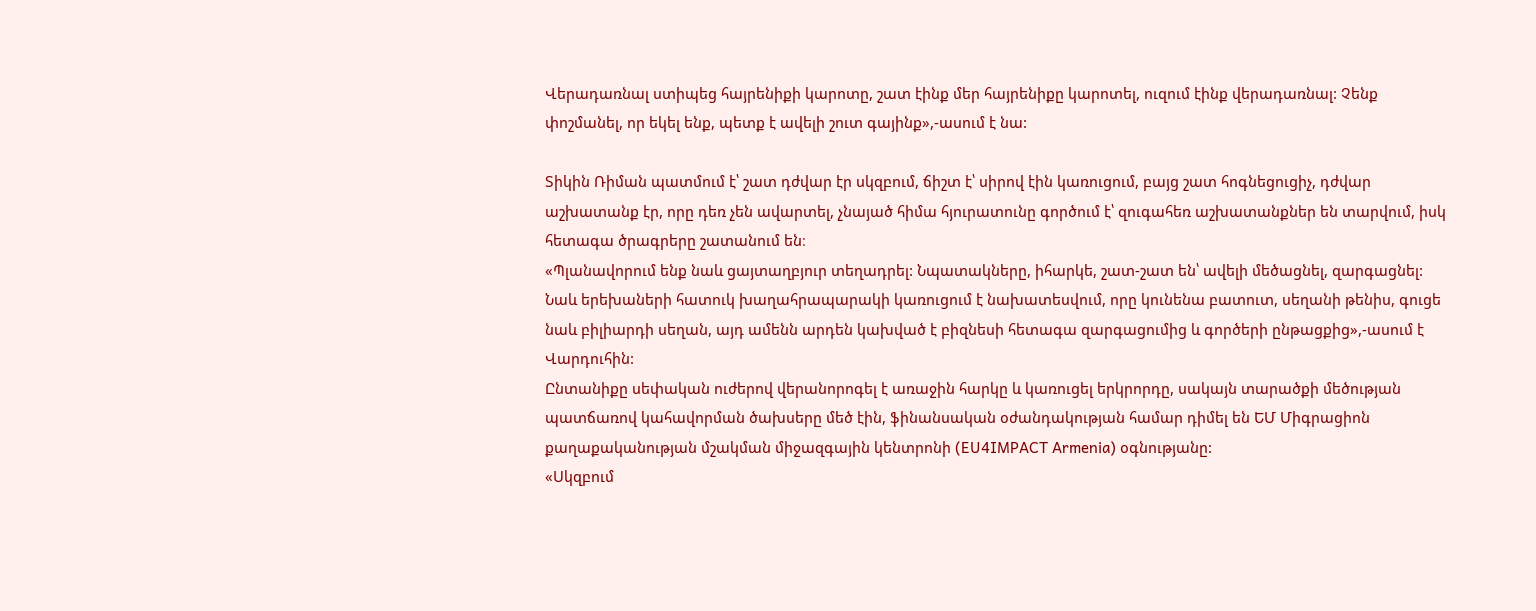Վերադառնալ ստիպեց հայրենիքի կարոտը, շատ էինք մեր հայրենիքը կարոտել, ուզում էինք վերադառնալ: Չենք փոշմանել, որ եկել ենք, պետք է ավելի շուտ գայինք»,-ասում է նա:

Տիկին Ռիման պատմում է՝ շատ դժվար էր սկզբում, ճիշտ է՝ սիրով էին կառուցում, բայց շատ հոգնեցուցիչ, դժվար աշխատանք էր, որը դեռ չեն ավարտել, չնայած հիմա հյուրատունը գործում է՝ զուգահեռ աշխատանքներ են տարվում, իսկ հետագա ծրագրերը շատանում են։
«Պլանավորում ենք նաև ցայտաղբյուր տեղադրել: Նպատակները, իհարկե, շատ-շատ են՝ ավելի մեծացնել, զարգացնել: Նաև երեխաների հատուկ խաղահրապարակի կառուցում է նախատեսվում, որը կունենա բատուտ, սեղանի թենիս, գուցե նաև բիլիարդի սեղան, այդ ամենն արդեն կախված է բիզնեսի հետագա զարգացումից և գործերի ընթացքից»,-ասում է Վարդուհին:
Ընտանիքը սեփական ուժերով վերանորոգել է առաջին հարկը և կառուցել երկրորդը, սակայն տարածքի մեծության պատճառով կահավորման ծախսերը մեծ էին, ֆինանսական օժանդակության համար դիմել են ԵՄ Միգրացիոն քաղաքականության մշակման միջազգային կենտրոնի (EU4IMPACT Armenia) օգնությանը:
«Սկզբում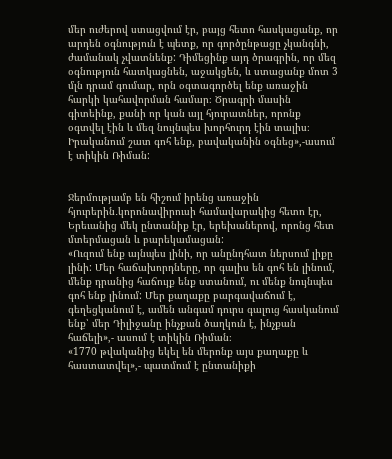մեր ուժերով ստացվում էր, բայց հետո հասկացանք, որ արդեն օգնություն է պետք, որ գործընթացը չկանգնի, ժամանակ չվատնենք: Դիմեցինք այդ ծրագրին, որ մեզ օգնություն հատկացնեն, աջակցեն, և ստացանք մոտ 3 մլն դրամ գումար, որն օգտագործել ենք առաջին հարկի կահավորման համար։ Ծրագրի մասին գիտեինք, քանի որ կան այլ հյուրատներ, որոնք օգտվել էին և մեզ նույնպես խորհուրդ էին տալիս։ Իրականում շատ գոհ ենք, բավականին օգնեց»,-ասում է տիկին Ռիման:


Ջերմությամբ են հիշում իրենց առաջին հյուրերին․կորոնավիրուսի համավարակից հետո էր, Երեւանից մեկ ընտանիք էր, երեխաներով, որոնց հետ մտերմացան և բարեկամացան:
«Ուզում ենք այնպես լինի, որ անընդհատ ներսում լիքը լինի: Մեր հաճախորդները, որ գալիս են գոհ են լինում, մենք դրանից հաճույք ենք ստանում, ու մենք նույնպես գոհ ենք լինում: Մեր քաղաքը բարգավաճում է, գեղեցկանում է, ամեն անգամ դուրս գալուց հասկանում ենք՝ մեր Դիլիջանը ինչքան ծաղկուն է, ինչքան հաճելի»,- ասում է տիկին Ռիման։
«1770 թվականից եկել են մերոնք այս քաղաքը և հաստատվել»,- պատմում է ընտանիքի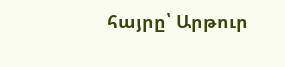հայրը՝ Արթուր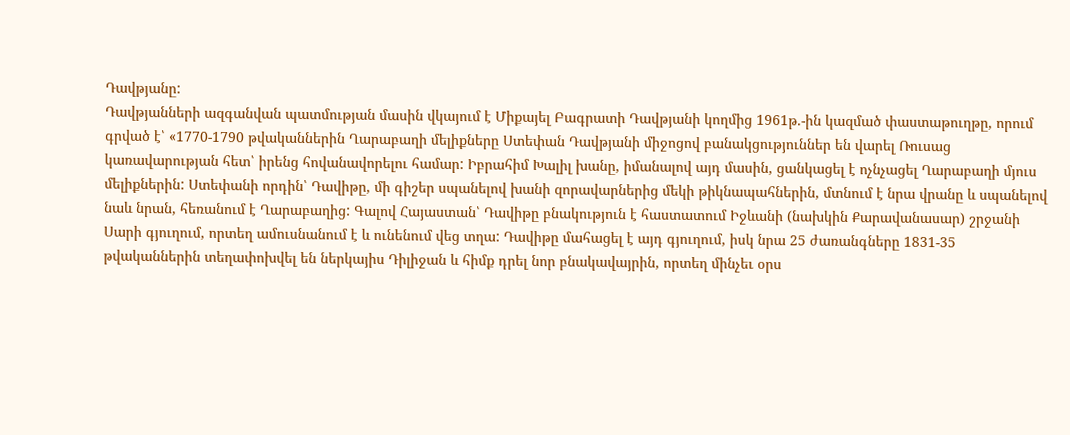Դավթյանը:
Դավթյանների ազգանվան պատմության մասին վկայում է Միքայել Բագրատի Դավթյանի կողմից 1961թ.-ին կազմած փաստաթուղթը, որում գրված է՝ «1770-1790 թվականներին Ղարաբաղի մելիքները Ստեփան Դավթյանի միջոցով բանակցություններ են վարել Ռուսաց կառավարության հետ՝ իրենց հովանավորելու համար: Իբրահիմ Խալիլ խանը, իմանալով այդ մասին, ցանկացել է ոչնչացել Ղարաբաղի մյուս մելիքներին: Ստեփանի որդին՝ Դավիթը, մի գիշեր սպանելով խանի զորավարներից մեկի թիկնապահներին, մտնում է նրա վրանը և սպանելով նաև նրան, հեռանում է Ղարաբաղից: Գալով Հայաստան՝ Դավիթը բնակություն է հաստատում Իջևանի (նախկին Քարավանասար) շրջանի Սարի գյուղում, որտեղ ամուսնանում է և ունենում վեց տղա: Դավիթը մահացել է այդ գյուղում, իսկ նրա 25 ժառանգները 1831-35 թվականներին տեղափոխվել են ներկայիս Դիլիջան և հիմք դրել նոր բնակավայրին, որտեղ մինչեւ օրս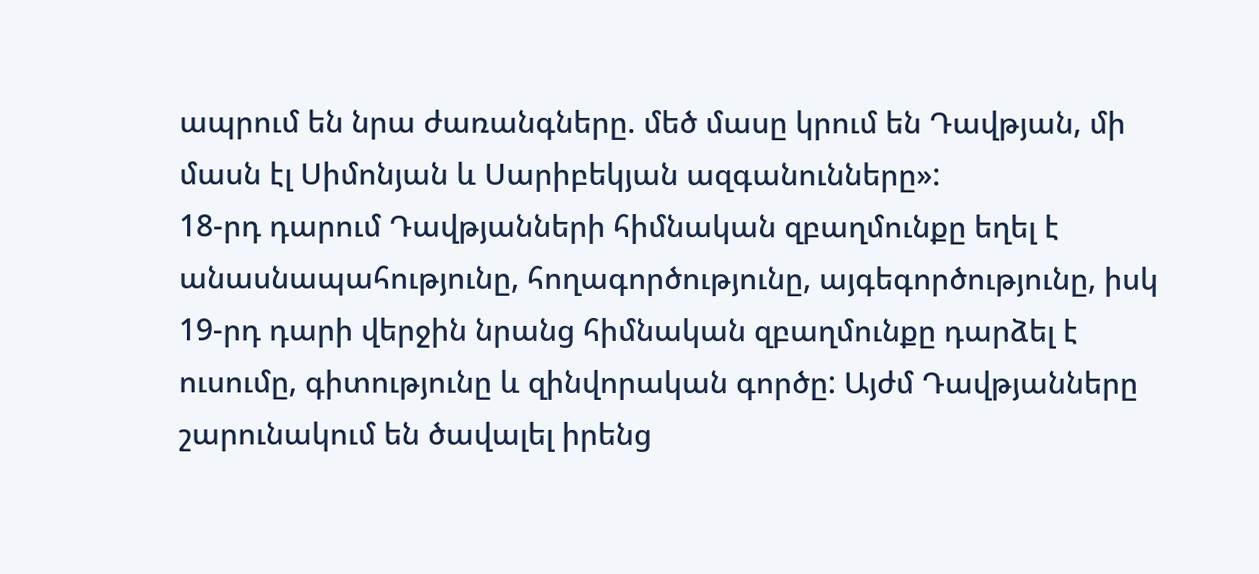ապրում են նրա ժառանգները. մեծ մասը կրում են Դավթյան, մի մասն էլ Սիմոնյան և Սարիբեկյան ազգանունները»:
18-րդ դարում Դավթյանների հիմնական զբաղմունքը եղել է անասնապահությունը, հողագործությունը, այգեգործությունը, իսկ 19-րդ դարի վերջին նրանց հիմնական զբաղմունքը դարձել է ուսումը, գիտությունը և զինվորական գործը: Այժմ Դավթյանները շարունակում են ծավալել իրենց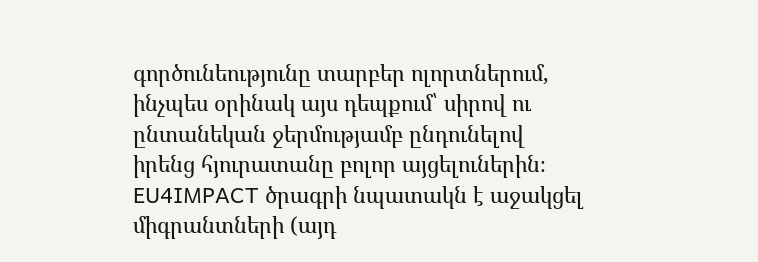գործունեությունը տարբեր ոլորտներում, ինչպես օրինակ այս դեպքում՝ սիրով ու ընտանեկան ջերմությամբ ընդունելով իրենց հյուրատանը բոլոր այցելուներին։
EU4IMPACT ծրագրի նպատակն է աջակցել միգրանտների (այդ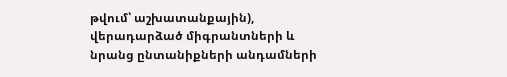թվում՝ աշխատանքային), վերադարձած միգրանտների և նրանց ընտանիքների անդամների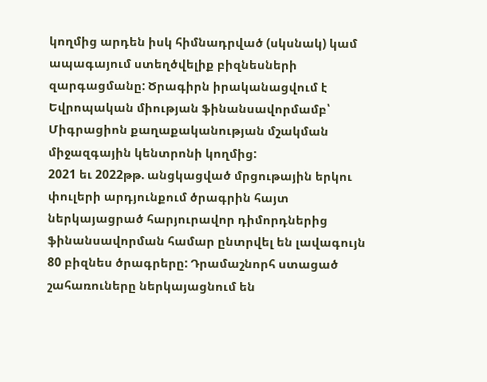կողմից արդեն իսկ հիմնադրված (սկսնակ) կամ ապագայում ստեղծվելիք բիզնեսների զարգացմանը: Ծրագիրն իրականացվում է Եվրոպական միության ֆինանսավորմամբ՝ Միգրացիոն քաղաքականության մշակման միջազգային կենտրոնի կողմից:
2021 եւ 2022թթ. անցկացված մրցութային երկու փուլերի արդյունքում ծրագրին հայտ ներկայացրած հարյուրավոր դիմորդներից ֆինանսավորման համար ընտրվել են լավագույն 80 բիզնես ծրագրերը: Դրամաշնորհ ստացած շահառուները ներկայացնում են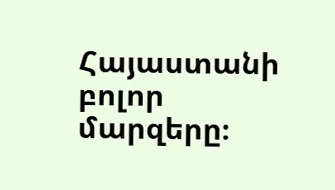Հայաստանի բոլոր մարզերը։